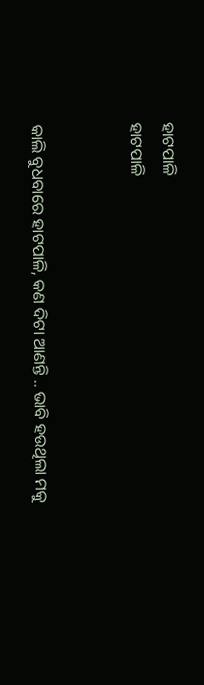ହାଟପାଳି
ହାଟପାଳି


କାଲି ବୁଧବାରେ ହାଟପାଳି, କଣ ଦିଟା ଆଣନ୍ତି .. ଭାବି ହଉଥିଲା ମକୁ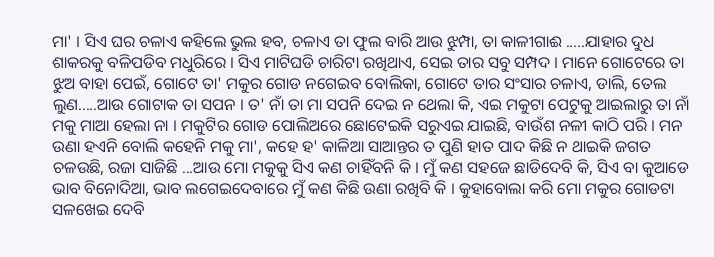ମା' । ସିଏ ଘର ଚଳାଏ କହିଲେ ଭୁଲ ହବ, ଚଳାଏ ତା ଫୁଲ ବାରି ଆଉ ଝୁମ୍ପା, ତା କାଳୀଗାଈ .....ଯାହାର ଦୁଧ ଶାକରକୁ ବଳିପଡିବ ମଧୁରିରେ । ସିଏ ମାଟିଘଡି ଚାରିଟା ରଖିଥାଏ, ସେଇ ତାର ସବୁ ସମ୍ପଦ । ମାନେ ଗୋଟେରେ ତା ଝୁଅ ବାହା ପେଇଁ, ଗୋଟେ ତା' ମକୁର ଗୋଡ ନଗେଇବ ବୋଲିକା, ଗୋଟେ ତାର ସଂସାର ଚଳାଏ, ଡାଲି, ତେଲ ଲୁଣ.....ଆଉ ଗୋଟାକ ତା ସପନ । ତ' ନାଁ ତା ମା ସପନି ଦେଇ ନ ଥେଲା କି, ଏଇ ମକୁଟା ପେଟୁକୁ ଆଇଲାରୁ ତା ନାଁ ମକୁ ମାଆ ହେଲା ନା । ମକୁଟିର ଗୋଡ ପୋଲିଅରେ ଛୋଟେଇକି ସରୁଏଇ ଯାଇଛି, ବାଉଁଶ ନଳୀ କାଠି ପରି । ମନ ଉଣା ହଏନି ବୋଲି କହେନି ମକୁ ମା', କହେ ହ' କାଳିଆ ସାଆନ୍ତର ତ ପୁଣି ହାତ ପାଦ କିଛି ନ ଥାଇକି ଜଗତ ଚଳଉଛି, ରଜା ସାଜିଛି ...ଆଉ ମୋ ମକୁକୁ ସିଏ କଣ ଚାହିଁବନି କି । ମୁଁ କଣ ସହଜେ ଛାଡିଦେବି କି, ସିଏ ବା କୁଆଡେ ଭାବ ବିନୋଦିଆ, ଭାବ ଲଗେଇଦେବାରେ ମୁଁ କଣ କିଛି ଉଣା ରଖିବି କି । କୁହାବୋଲା କରି ମୋ ମକୁର ଗୋଡଟା ସଳଖେଇ ଦେବି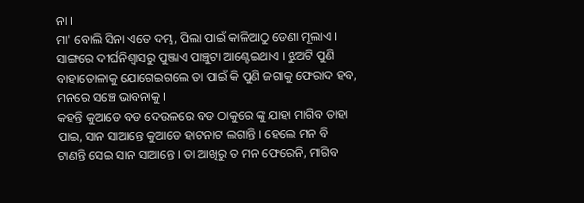ନା ।
ମା' ବୋଲି ସିନା ଏତେ ଦମ୍ଭ, ପିଲା ପାଇଁ କାଳିଆଠୁ ଡେଣା ମୂଲାଏ । ସାଙ୍ଗରେ ଦୀର୍ଘନିଶ୍ୱାସରୁ ପୁଞ୍ଜାଏ ପାଞ୍ଚୁଟା ଆଣ୍ଟେଇଥାଏ । ଝୁଅଟି ପୁଣି ବାହାତୋଳାକୁ ଯୋଗେଇଗଲେ ତା ପାଇଁ କି ପୁଣି ଜଗାକୁ ଫେରାଦ ହବ, ମନରେ ସଞ୍ଚେ ଭାବନାକୁ ।
କହନ୍ତି କୁଆଡେ ବଡ ଦେଉଳରେ ବଡ ଠାକୁରେ ଙ୍କୁ ଯାହା ମାଗିବ ତାହା ପାଇ, ସାନ ସାଆନ୍ତେ କୁଆଡେ ହାଟନାଟ ଲଗାନ୍ତି । ହେଲେ ମନ ବି ଟାଣନ୍ତି ସେଇ ସାନ ସାଆନ୍ତେ । ତା ଆଖିରୁ ତ ମନ ଫେରେନି, ମାଗିବ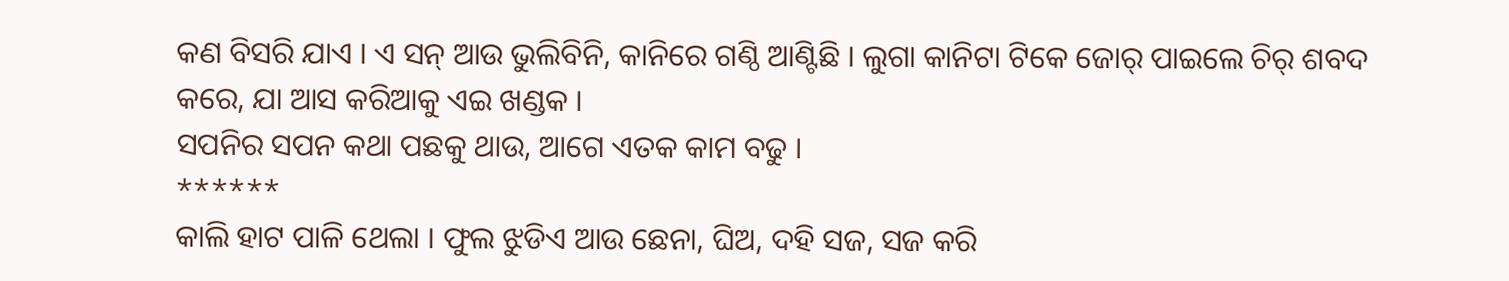କଣ ବିସରି ଯାଏ । ଏ ସନ୍ ଆଉ ଭୁଲିବିନି, କାନିରେ ଗଣ୍ଠି ଆଣ୍ଟିଛି । ଲୁଗା କାନିଟା ଟିକେ ଜୋର୍ ପାଇଲେ ଚିର୍ ଶବଦ କରେ, ଯା ଆସ କରିଆକୁ ଏଇ ଖଣ୍ଡକ ।
ସପନିର ସପନ କଥା ପଛକୁ ଥାଉ, ଆଗେ ଏତକ କାମ ବଢୁ ।
******
କାଲି ହାଟ ପାଳି ଥେଲା । ଫୁଲ ଝୁଡିଏ ଆଉ ଛେନା, ଘିଅ, ଦହି ସଜ, ସଜ କରି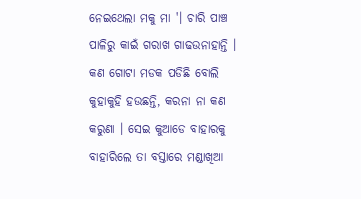ନେଇଥେଲା ମକୁ ମା '। ଚାରି ପାଞ୍ଚ ପାଳିରୁ କାଇଁ ଗରାଖ ଗାଢଉନାହାନ୍ତି । କଣ ଗୋଟା ମଡକ ପଡିଛି ବୋଲି କୁହାକୁହି ହଉଛନ୍ତି, କରନା ନା କଣ କରୁଣା । ସେଇ କୁଆଡେ ବାହାରକୁ ବାହାରିଲେ ତା ବସ୍ତାରେ ମଣ୍ଡାଖିଆ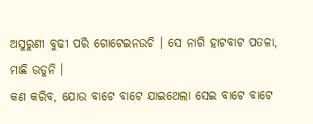ଅସୁରୁଣୀ ବୁଢୀ ପରି ଗୋଟେଇନଉଚି । ସେ ନାଗି ହାଟବାଟ ପତଳା, ମାଛି ଉଡୁନି ।
କଣ କରିବ, ଯୋଉ ବାଟେ ବାଟେ ଯାଇଥେଲା ସେଇ ବାଟେ ବାଟେ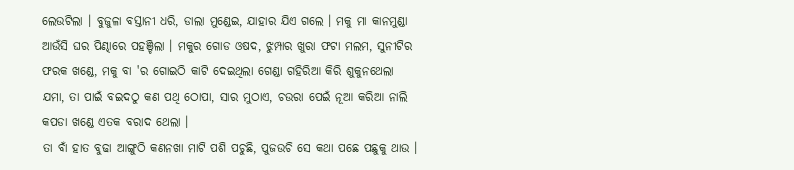ଲେଉଟିଲା । ବୁଜୁଳା ବସ୍ତାନୀ ଧରି, ଡାଲା ମୁଣ୍ଡେଇ, ଯାହାର ଯିଏ ଗଲେ । ମକୁ ମା କାନମୁଣ୍ଡା ଆଉଁସି ଘର ପିଣ୍ଢାରେ ପହଞ୍ଚିଲା । ମକୁର ଗୋଡ ଓଷଦ, ଝୁମ୍ପାର ଖୁରା ଫଟା ମଲମ, ସୁନୀଟିର ଫରକ ଖଣ୍ଡେ, ମକୁ ବା 'ର ଗୋଇଠି କାଟି ଦେଇଥିଲା ଗେଣ୍ଡା ଗହିରିଆ କିରି ଶୁକୁନଥେଲା ଯମା, ତା ପାଇଁ ବଇଦଠୁ କଣ ପଥି ଠୋପା, ସାର ମୁଠାଏ, ଚଉରା ପେଇଁ ନୂଆ କରିଆ ନାଲି କପଡା ଖଣ୍ଡେ ଏତକ ବରାଦ ଥେଲା ।
ତା ବାଁ ହାତ ବୁଢା ଆଙ୍ଗୁଠି କଣନଖା ମାଟି ପଶି ପଚୁଛି, ପୁଜଉଚି ସେ କଥା ପଛେ ପଛୁକୁ ଥାଉ ।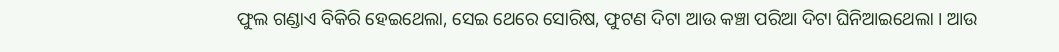ଫୁଲ ଗଣ୍ଡାଏ ବିକିରି ହେଇଥେଲା, ସେଇ ଥେରେ ସୋରିଷ, ଫୁଟଣ ଦିଟା ଆଉ କଞ୍ଚା ପରିଆ ଦିଟା ଘିନିଆଇଥେଲା । ଆଉ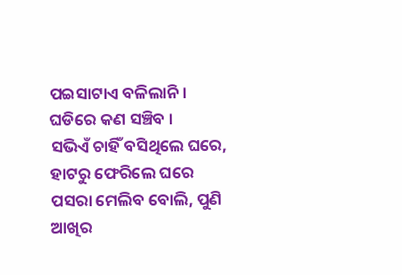ପଇସାଟାଏ ବଳିଲାନି । ଘଡିରେ କଣ ସଞ୍ଚିବ ।
ସଭିଏଁ ଚାହିଁ ବସିଥିଲେ ଘରେ, ହାଟରୁ ଫେରିଲେ ଘରେ ପସରା ମେଲିବ ବୋଲି, ପୁଣି ଆଖିର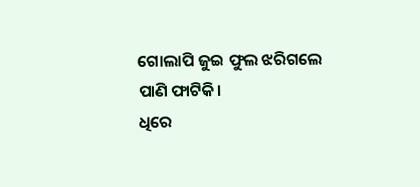ଗୋଲାପି ଜୁଇ ଫୁଲ ଝରିଗଲେ ପାଣି ଫାଟିକି।
ଧିରେ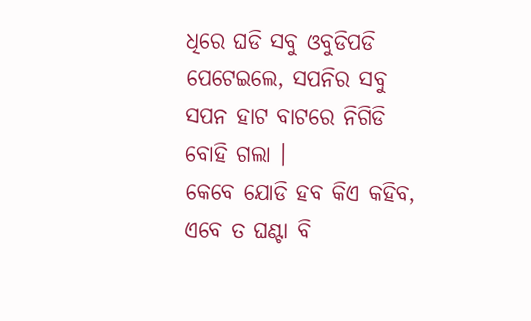ଧିରେ ଘଡି ସବୁ ଓବୁଡିପଡି ପେଟେଇଲେ, ସପନିର ସବୁ ସପନ ହାଟ ବାଟରେ ନିଗିଡି ବୋହି ଗଲା ।
କେବେ ଯୋଡି ହବ କିଏ କହିବ, ଏବେ ତ ଘଣ୍ଟା ବି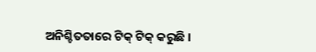ଅନିଶ୍ଚିତତାରେ ଟିକ୍ ଟିକ୍ କରୁଛି ।